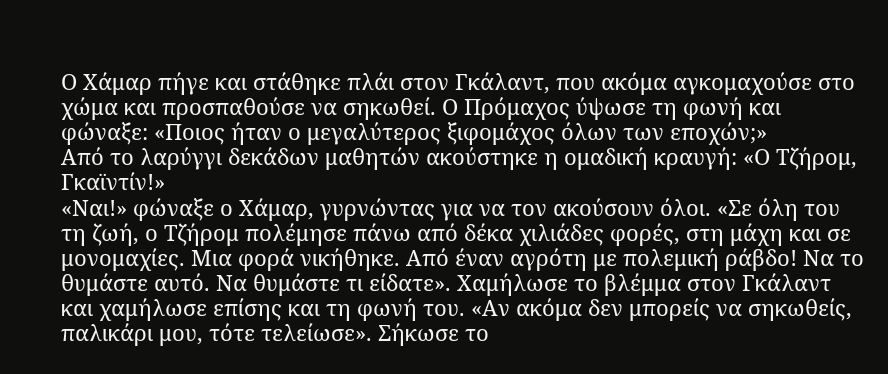Ο Χάμαρ πήγε και στάθηκε πλάι στον Γκάλαντ, που ακόμα αγκομαχούσε στο χώμα και προσπαθούσε να σηκωθεί. Ο Πρόμαχος ύψωσε τη φωνή και φώναξε: «Ποιος ήταν ο μεγαλύτερος ξιφομάχος όλων των εποχών;»
Από το λαρύγγι δεκάδων μαθητών ακούστηκε η ομαδική κραυγή: «Ο Τζήρομ, Γκαϊντίν!»
«Ναι!» φώναξε ο Χάμαρ, γυρνώντας για να τον ακούσουν όλοι. «Σε όλη του τη ζωή, ο Τζήρομ πολέμησε πάνω από δέκα χιλιάδες φορές, στη μάχη και σε μονομαχίες. Μια φορά νικήθηκε. Από έναν αγρότη με πολεμική ράβδο! Να το θυμάστε αυτό. Να θυμάστε τι είδατε». Χαμήλωσε το βλέμμα στον Γκάλαντ και χαμήλωσε επίσης και τη φωνή του. «Αν ακόμα δεν μπορείς να σηκωθείς, παλικάρι μου, τότε τελείωσε». Σήκωσε το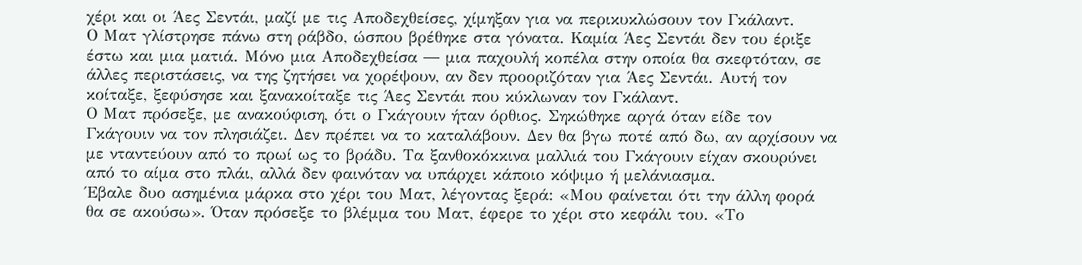χέρι και οι Άες Σεντάι, μαζί με τις Αποδεχθείσες, χίμηξαν για να περικυκλώσουν τον Γκάλαντ.
Ο Ματ γλίστρησε πάνω στη ράβδο, ώσπου βρέθηκε στα γόνατα. Καμία Άες Σεντάι δεν του έριξε έστω και μια ματιά. Μόνο μια Αποδεχθείσα ― μια παχουλή κοπέλα στην οποία θα σκεφτόταν, σε άλλες περιστάσεις, να της ζητήσει να χορέψουν, αν δεν προοριζόταν για Άες Σεντάι. Αυτή τον κοίταξε, ξεφύσησε και ξανακοίταξε τις Άες Σεντάι που κύκλωναν τον Γκάλαντ.
Ο Ματ πρόσεξε, με ανακούφιση, ότι ο Γκάγουιν ήταν όρθιος. Σηκώθηκε αργά όταν είδε τον Γκάγουιν να τον πλησιάζει. Δεν πρέπει να το καταλάβουν. Δεν θα βγω ποτέ από δω, αν αρχίσουν να με νταντεύουν από το πρωί ως το βράδυ. Τα ξανθοκόκκινα μαλλιά του Γκάγουιν είχαν σκουρύνει από το αίμα στο πλάι, αλλά δεν φαινόταν να υπάρχει κάποιο κόψιμο ή μελάνιασμα.
Έβαλε δυο ασημένια μάρκα στο χέρι του Ματ, λέγοντας ξερά: «Μου φαίνεται ότι την άλλη φορά θα σε ακούσω». Όταν πρόσεξε το βλέμμα του Ματ, έφερε το χέρι στο κεφάλι του. «Το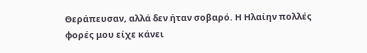Θεράπευσαν, αλλά δεν ήταν σοβαρό. Η Ηλαίην πολλές φορές μου είχε κάνει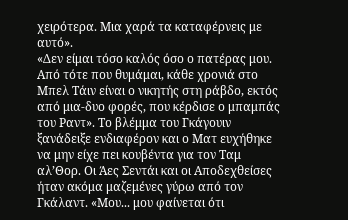χειρότερα. Μια χαρά τα καταφέρνεις με αυτό».
«Δεν είμαι τόσο καλός όσο ο πατέρας μου. Από τότε που θυμάμαι, κάθε χρονιά στο Μπελ Τάιν είναι ο νικητής στη ράβδο, εκτός από μια-δυο φορές, που κέρδισε ο μπαμπάς του Ραντ». Το βλέμμα του Γκάγουιν ξανάδειξε ενδιαφέρον και ο Ματ ευχήθηκε να μην είχε πει κουβέντα για τον Ταμ αλ’Θορ. Οι Άες Σεντάι και οι Αποδεχθείσες ήταν ακόμα μαζεμένες γύρω από τον Γκάλαντ. «Μου... μου φαίνεται ότι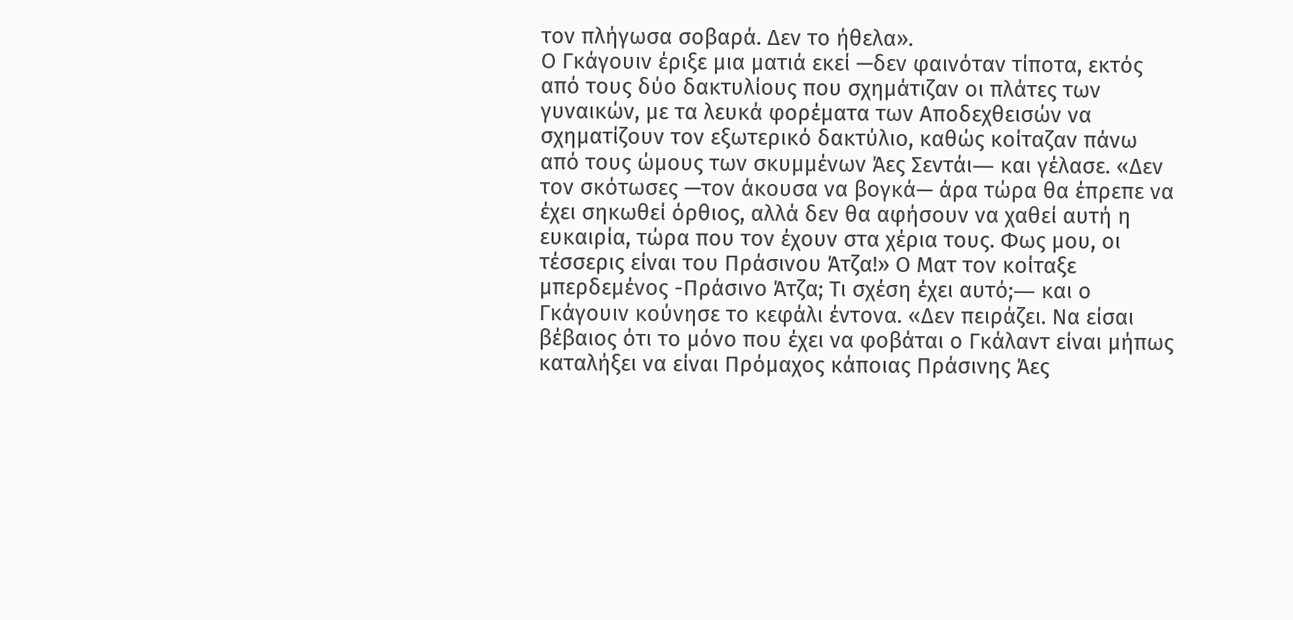τον πλήγωσα σοβαρά. Δεν το ήθελα».
Ο Γκάγουιν έριξε μια ματιά εκεί —δεν φαινόταν τίποτα, εκτός από τους δύο δακτυλίους που σχημάτιζαν οι πλάτες των γυναικών, με τα λευκά φορέματα των Αποδεχθεισών να σχηματίζουν τον εξωτερικό δακτύλιο, καθώς κοίταζαν πάνω από τους ώμους των σκυμμένων Άες Σεντάι― και γέλασε. «Δεν τον σκότωσες —τον άκουσα να βογκά— άρα τώρα θα έπρεπε να έχει σηκωθεί όρθιος, αλλά δεν θα αφήσουν να χαθεί αυτή η ευκαιρία, τώρα που τον έχουν στα χέρια τους. Φως μου, οι τέσσερις είναι του Πράσινου Άτζα!» Ο Ματ τον κοίταξε μπερδεμένος -Πράσινο Άτζα; Τι σχέση έχει αυτό;― και ο Γκάγουιν κούνησε το κεφάλι έντονα. «Δεν πειράζει. Να είσαι βέβαιος ότι το μόνο που έχει να φοβάται ο Γκάλαντ είναι μήπως καταλήξει να είναι Πρόμαχος κάποιας Πράσινης Άες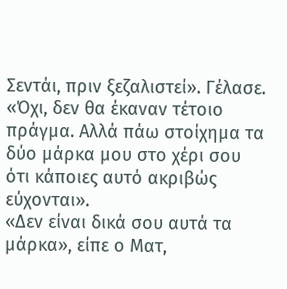Σεντάι, πριν ξεζαλιστεί». Γέλασε. «Όχι, δεν θα έκαναν τέτοιο πράγμα. Αλλά πάω στοίχημα τα δύο μάρκα μου στο χέρι σου ότι κάποιες αυτό ακριβώς εύχονται».
«Δεν είναι δικά σου αυτά τα μάρκα», είπε ο Ματ,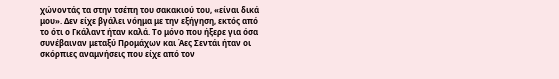χώνοντάς τα στην τσέπη του σακακιού του, «είναι δικά μου». Δεν είχε βγάλει νόημα με την εξήγηση, εκτός από το ότι ο Γκάλαντ ήταν καλά. Το μόνο που ήξερε για όσα συνέβαιναν μεταξύ Προμάχων και Άες Σεντάι ήταν οι σκόρπιες αναμνήσεις που είχε από τον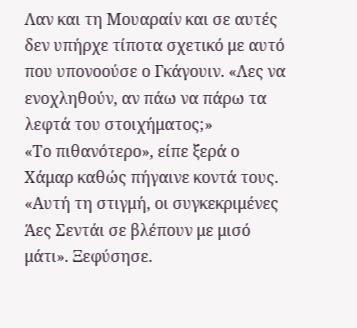Λαν και τη Μουαραίν και σε αυτές δεν υπήρχε τίποτα σχετικό με αυτό που υπονοούσε ο Γκάγουιν. «Λες να ενοχληθούν, αν πάω να πάρω τα λεφτά του στοιχήματος;»
«Το πιθανότερο», είπε ξερά ο Χάμαρ καθώς πήγαινε κοντά τους. «Αυτή τη στιγμή, οι συγκεκριμένες Άες Σεντάι σε βλέπουν με μισό μάτι». Ξεφύσησε.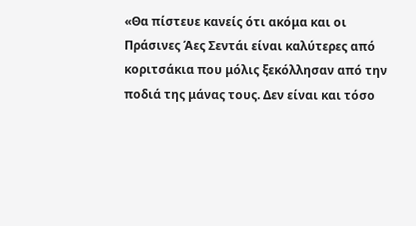«Θα πίστευε κανείς ότι ακόμα και οι Πράσινες Άες Σεντάι είναι καλύτερες από κοριτσάκια που μόλις ξεκόλλησαν από την ποδιά της μάνας τους. Δεν είναι και τόσο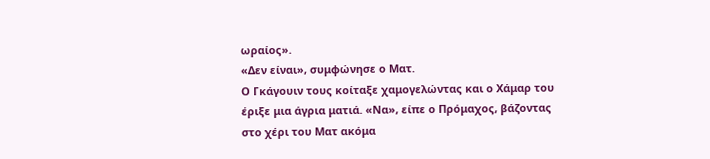ωραίος».
«Δεν είναι», συμφώνησε ο Ματ.
Ο Γκάγουιν τους κοίταξε χαμογελώντας και ο Χάμαρ του έριξε μια άγρια ματιά. «Να», είπε ο Πρόμαχος, βάζοντας στο χέρι του Ματ ακόμα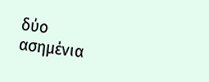δύο ασημένια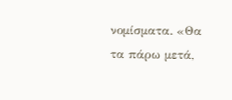νομίσματα. «Θα τα πάρω μετά,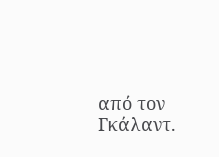από τον Γκάλαντ.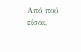Από πού είσαι,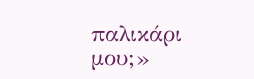παλικάρι μου;»